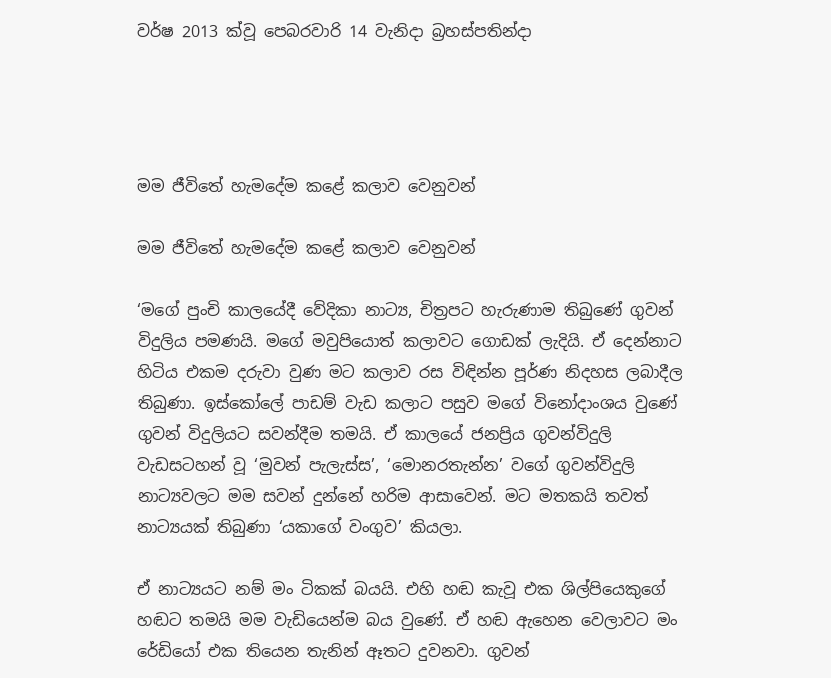වර්ෂ 2013 ක්වූ පෙබරවාරි 14 වැනිදා බ්‍රහස්පතින්දා




මම ජීවිතේ හැමදේම කළේ කලාව වෙනුවන්

මම ජීවිතේ හැමදේම කළේ කලාව වෙනුවන්

‘මගේ පුංචි කාලයේදී වේදිකා නාට්‍ය, චිත්‍රපට හැරුණාම තිබුණේ ගුවන් විදුලිය පමණයි. මගේ මවුපියොත් කලාවට ගොඩක් ලැදියි. ඒ දෙන්නාට හිටිය එකම දරුවා වුණ මට කලාව රස විඳින්න පූර්ණ නිදහස ලබාදීල තිබුණා. ඉස්කෝලේ පාඩම් වැඩ කලාට පසුව මගේ විනෝදාංශය වුණේ ගුවන් විදුලියට සවන්දීම තමයි. ඒ කාලයේ ජනප්‍රිය ගුවන්විදුලි වැඩසටහන් වූ ‘මුවන් පැලැස්ස’, ‘මොනරතැන්න’ වගේ ගුවන්විදුලි නාට්‍යවලට මම සවන් දුන්නේ හරිම ආසාවෙන්. මට මතකයි තවත් නාට්‍යයක් තිබුණා ‘යකාගේ වංගුව’ කියලා.

ඒ නාට්‍යයට නම් මං ටිකක් බයයි. එහි හඬ කැවූ එක ශිල්පියෙකුගේ හඬට තමයි මම වැඩියෙන්ම බය වුණේ. ඒ හඬ ඇහෙන වෙලාවට මං රේඩියෝ එක තියෙන තැනින් ඈතට දුවනවා. ගුවන්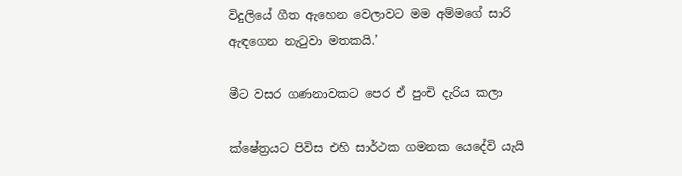විදුලියේ ගීත ඇහෙන වෙලාවට මම අම්මගේ සාරි ඇඳගෙන නැටුවා මතකයි.’

මීට වසර ගණනාවකට පෙර ඒ පුංචි දැරිය කලා

ක්ෂේත්‍රයට පිවිස එහි සාර්ථක ගමනක යෙදේවි යැයි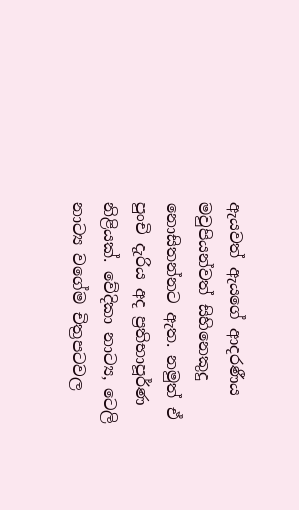ඇයවත් ඇයගේ ආදරණීය මවුපියන්වත් සිහිනෙකුදු නොසිතන්නට ඇත. නමුත් ඒ පුංචි දැරිය අද ප්‍රතිභාපූර්ණ නිළියක්. වේදිකා නාට්‍ය, ටෙලි නාට්‍ය වගේම චිත්‍රපටවල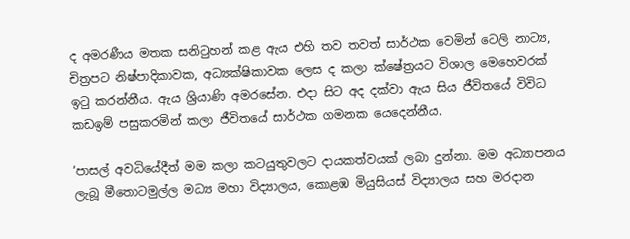ද අමරණීය මතක සනිටුහන් කළ ඇය එහි තව තවත් සාර්ථක වෙමින් ටෙලි නාට්‍ය, චිත්‍රපට නිෂ්පාදිකාවක, අධ්‍යක්ෂිකාවක ලෙස ද කලා ක්ෂේත්‍රයට විශාල මෙහෙවරක් ඉටු කරන්නීය. ඇය ශ්‍රියාණි අමරසේන. එදා සිට අද දක්වා ඇය සිය ජීවිතයේ විවිධ කඩඉම් පසුකරමින් කලා ජීවිතයේ සාර්ථක ගමනක යෙදෙන්නීය.

‘පාසල් අවධියේදීත් මම කලා කටයුතුවලට දායකත්වයක් ලබා දුන්නා. මම අධ්‍යාපනය ලැබූ මීතොටමුල්ල මධ්‍ය මහා විද්‍යාලය, කොළඹ මියුසියස් විද්‍යාලය සහ මරදාන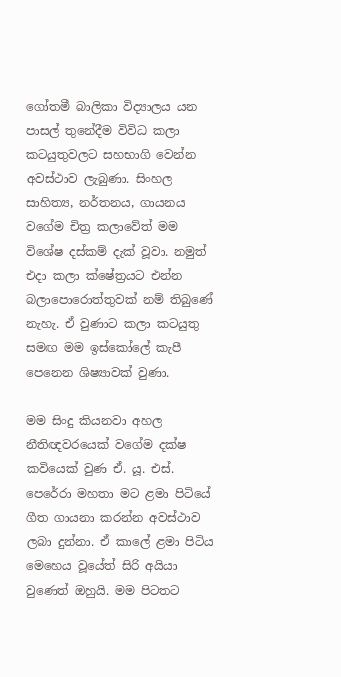ගෝතමී බාලිකා විද්‍යාලය යන පාසල් තුනේදීම විවිධ කලා කටයුතුවලට සහභාගි වෙන්න අවස්ථාව ලැබුණා. සිංහල සාහිත්‍ය, නර්තනය, ගායනය වගේම චිත්‍ර කලාවේත් මම විශේෂ දස්කම් දැක් වූවා. නමුත් එදා කලා ක්ෂේත්‍රයට එන්න බලාපොරොත්තුවක් නම් තිබුණේ නැහැ. ඒ වුණාට කලා කටයුතු සමඟ මම ඉස්කෝලේ කැපී පෙනෙන ශිෂ්‍යාවක් වුණා.

මම සිංදු කියනවා අහල නීතිඥවරයෙක් වගේම දක්ෂ කවියෙක් වුණ ඒ. යූ. එස්. පෙරේරා මහතා මට ළමා පිටියේ ගීත ගායනා කරන්න අවස්ථාව ලබා දුන්නා. ඒ කාලේ ළමා පිටිය මෙහෙය වූයේත් සිරි අයියා වුණෙත් ඔහුයි. මම පිටතට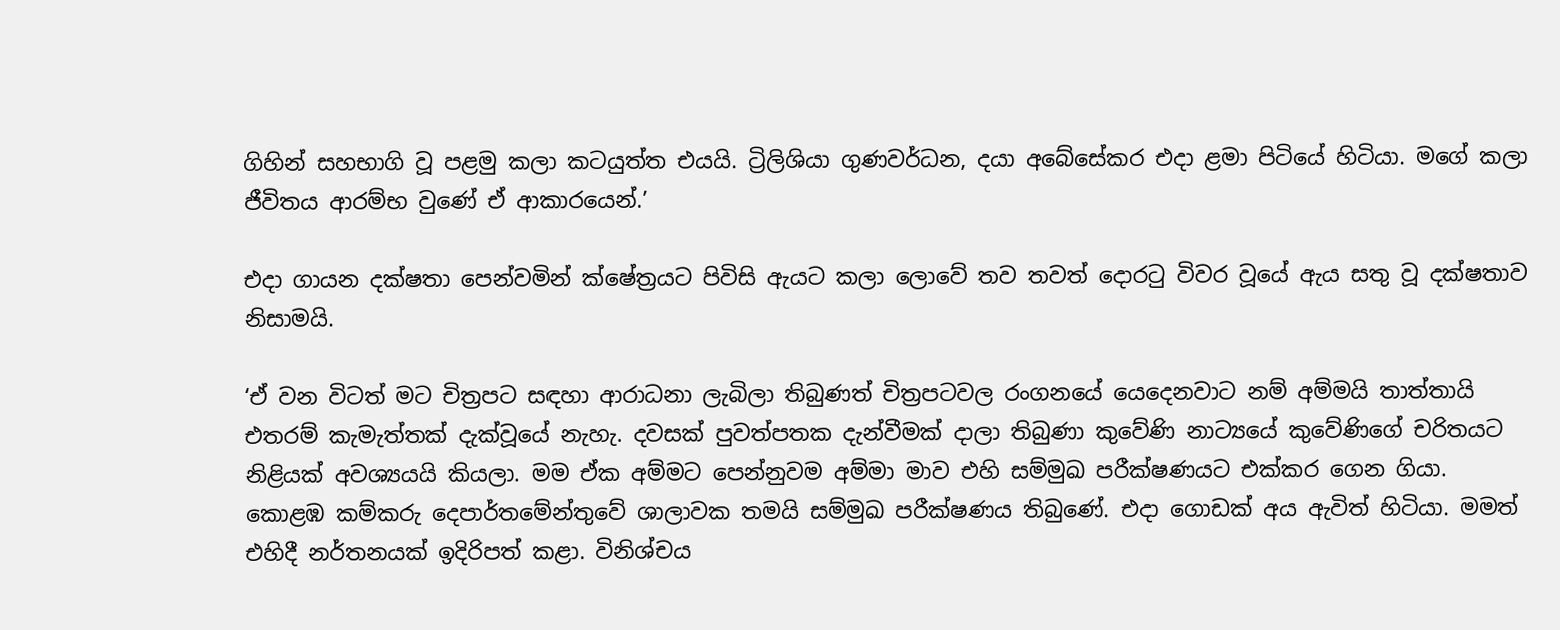ගිහින් සහභාගි වූ පළමු කලා කටයුත්ත එයයි. ට්‍රිලිශියා ගුණවර්ධන, දයා අබේසේකර එදා ළමා පිටියේ හිටියා. මගේ කලා ජීවිතය ආරම්භ වුණේ ඒ ආකාරයෙන්.’

එදා ගායන දක්ෂතා පෙන්වමින් ක්ෂේත්‍රයට පිවිසි ඇයට කලා ලොවේ තව තවත් දොරටු විවර වූයේ ඇය සතු වූ දක්ෂතාව නිසාමයි.

‘ඒ වන විටත් මට චිත්‍රපට සඳහා ආරාධනා ලැබිලා තිබුණත් චිත්‍රපටවල රංගනයේ යෙදෙනවාට නම් අම්මයි තාත්තායි එතරම් කැමැත්තක් දැක්වූයේ නැහැ. දවසක් පුවත්පතක දැන්වීමක් දාලා තිබුණා කුවේණි නාට්‍යයේ කුවේණිගේ චරිතයට නිළියක් අවශ්‍යයයි කියලා. මම ඒක අම්මට පෙන්නුවම අම්මා මාව එහි සම්මුඛ පරීක්ෂණයට එක්කර ගෙන ගියා. කොළඹ කම්කරු දෙපාර්තමේන්තුවේ ශාලාවක තමයි සම්මුඛ පරීක්ෂණය තිබුණේ. එදා ගොඩක් අය ඇවිත් හිටියා. මමත් එහිදී නර්තනයක් ඉදිරිපත් කළා. විනිශ්චය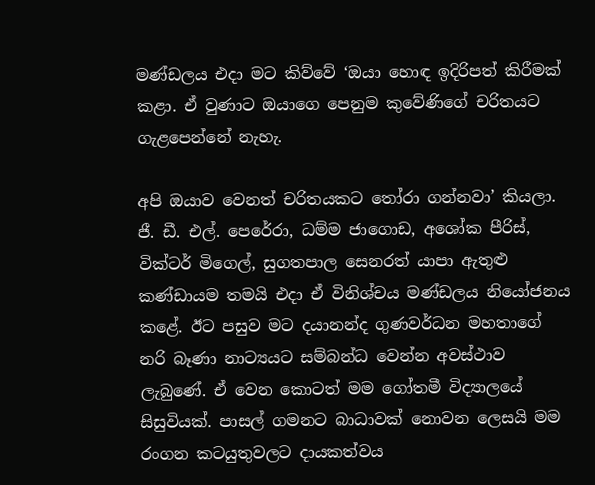මණ්ඩලය එදා මට කිව්වේ ‘ඔයා හොඳ ඉදිරිපත් කිරීමක් කළා. ඒ වුණාට ඔයාගෙ පෙනුම කුවේණිගේ චරිතයට ගැළපෙන්නේ නැහැ.

අපි ඔයාව වෙනත් චරිතයකට තෝරා ගන්නවා’ කියලා. ජී. ඩී. එල්. පෙරේරා, ධම්ම ජාගොඩ, අශෝක පීරිස්, වික්ටර් මිගෙල්, සුගතපාල සෙනරත් යාපා ඇතුළු කණ්ඩායම තමයි එදා ඒ විනිශ්චය මණ්ඩලය නියෝජනය කළේ. ඊට පසුව මට දයානන්ද ගුණවර්ධන මහතාගේ නරි බෑණා නාට්‍යයට සම්බන්ධ වෙන්න අවස්ථාව ලැබුණේ. ඒ වෙන කොටත් මම ගෝතමී විද්‍යාලයේ සිසුවියක්. පාසල් ගමනට බාධාවක් නොවන ලෙසයි මම රංගන කටයුතුවලට දායකත්වය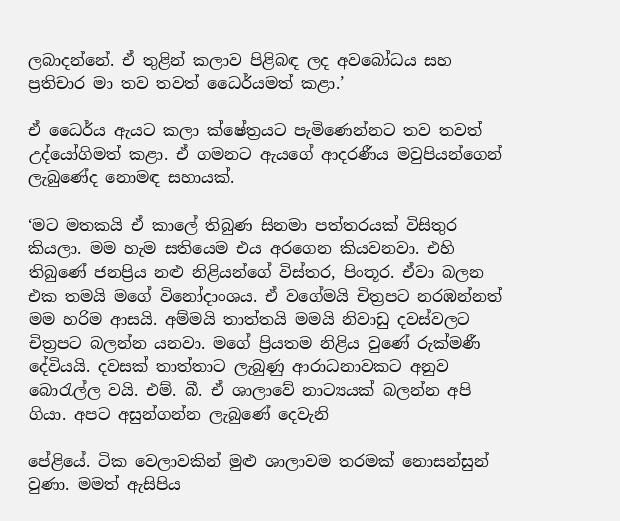ලබාදන්නේ. ඒ තුළින් කලාව පිළිබඳ ලද අවබෝධය සහ ප්‍රතිචාර මා තව තවත් ධෛර්යමත් කළා.’

ඒ ධෛර්ය ඇයට කලා ක්ෂේත්‍රයට පැමිණෙන්නට තව තවත් උද්යෝගිමත් කළා. ඒ ගමනට ඇයගේ ආදරණීය මවුපියන්ගෙන් ලැබුණේද නොමඳ සහායක්.

‘මට මතකයි ඒ කාලේ තිබුණ සිනමා පත්තරයක් විසිතුර කියලා. මම හැම සතියෙම එය අරගෙන කියවනවා. එහි තිබුණේ ජනප්‍රිය නළු නිළියන්ගේ විස්තර, පිංතූර. ඒවා බලන එක තමයි මගේ විනෝදාංශය. ඒ වගේමයි චිත්‍රපට නරඹන්නත් මම හරිම ආසයි. අම්මයි තාත්තයි මමයි නිවාඩු දවස්වලට චිත්‍රපට බලන්න යනවා. මගේ ප්‍රියතම නිළිය වුණේ රුක්මණී දේවියයි. දවසක් තාත්තාට ලැබුණු ආරාධනාවකට අනුව බොරැල්ල වයි. එම්. බී. ඒ ශාලාවේ නාට්‍යයක් බලන්න අපි ගියා. අපට අසුන්ගන්න ලැබුණේ දෙවැනි

පේළියේ. ටික වෙලාවකින් මුළු ශාලාවම තරමක් නොසන්සුන් වුණා. මමත් ඇසිපිය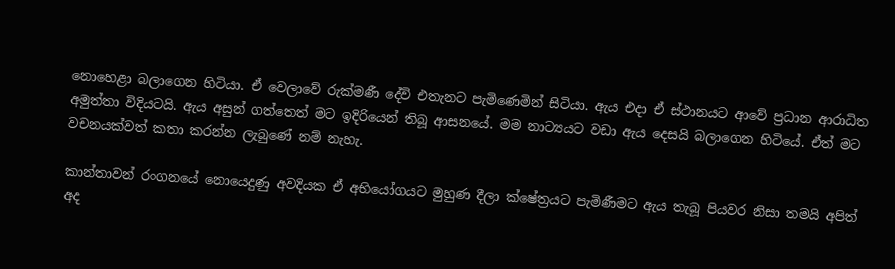නොහෙළා බලාගෙන හිටියා. ඒ වෙලාවේ රුක්මණී දේවි එතැනට පැමිණෙමින් සිටියා. ඇය එදා ඒ ස්ථානයට ආවේ ප්‍රධාන ආරාධිත අමුත්තා විදියටයි. ඇය අසුන් ගත්තෙත් මට ඉදිරියෙන් තිබූ ආසනයේ. මම නාට්‍යයට වඩා ඇය දෙසයි බලාගෙන හිටියේ. ඒත් මට වචනයක්වත් කතා කරන්න ලැබුණේ නම් නැහැ.

කාන්තාවන් රංගනයේ නොයෙදුණු අවදියක ඒ අභියෝගයට මුහුණ දීලා ක්ෂේත්‍රයට පැමිණීමට ඇය තැබූ පියවර නිසා තමයි අපිත් අද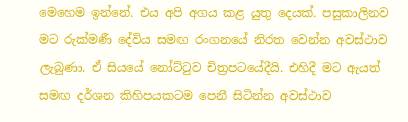මෙහෙම ඉන්නේ. එය අපි අගය කළ යුතු දෙයක්. පසුකාලිනව මට රුක්මණී දේවිය සමඟ රංගනයේ නිරත වෙන්න අවස්ථාව ලැබුණා. ඒ සියයේ නෝට්ටුව චිත්‍රපටයේදීයි. එහිදී මට ඇයත් සමඟ දර්ශන කිහිපයකටම පෙනී සිටින්න අවස්ථාව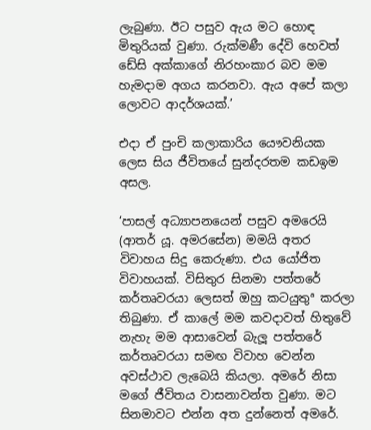ලැබුණා. ඊට පසුව ඇය මට හොඳ මිතුරියක් වුණා. රුක්මණී දේවි හෙවත් ඩේසි අක්කාගේ නිරහංකාර බව මම හැමදාම අගය කරනවා. ඇය අපේ කලා ලොවට ආදර්ශයක්.’

එදා ඒ පුංචි කලාකාරිය යෞවනියක ලෙස සිය ජීවිතයේ සුන්දරතම කඩඉම අසල.

‘පාසල් අධ්‍යාපනයෙන් පසුව අමරෙයි (ආතර් යූ. අමරසේන) මමයි අතර විවාහය සිදු කෙරුණා. එය යෝජිත විවාහයක්. විසිතුර සිනමා පත්තරේ කර්තෘවරයා ලෙසත් ඔහු කටයුතුª කරලා තිබුණා. ඒ කාලේ මම කවදාවත් හිතුවේ නැහැ මම ආසාවෙන් බැලූ පත්තරේ කර්තෘවරයා සමඟ විවාහ වෙන්න අවස්ථාව ලැබෙයි කියලා. අමරේ නිසා මගේ ජීවිතය වාසනාවන්ත වුණා. මට සිනමාවට එන්න අත දුන්නෙත් අමරේ.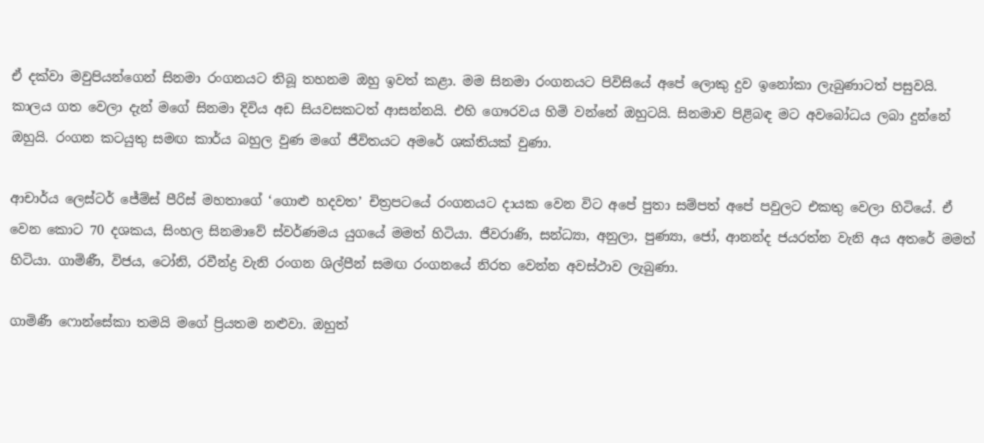ඒ දක්වා මවුපියන්ගෙන් සිනමා රංගනයට තිබූ තහනම ඔහු ඉවත් කළා. මම සිනමා රංගනයට පිවිසියේ අපේ ලොකු දුව ඉනෝකා ලැබුණාටත් පසුවයි. කාලය ගත වෙලා දැන් මගේ සිනමා දිවිය අඩ සියවසකටත් ආසන්නයි. එහි ගෞරවය හිමි වන්නේ ඔහුටයි. සිනමාව පිළිබඳ මට අවබෝධය ලබා දුන්නේ ඔහුයි. රංගන කටයුතු සමඟ කාර්ය බහුල වුණ මගේ ජීවිතයට අමරේ ශක්තියක් වුණා.

ආචාර්ය ලෙස්ටර් ජේම්ස් පීරිස් මහතාගේ ‘ගොළු හදවත’ චිත්‍රපටයේ රංගනයට දායක වෙන විට අපේ පුතා සම්පත් අපේ පවුලට එකතු වෙලා හිටියේ. ඒ වෙන කොට 70 දශකය, සිංහල සිනමාවේ ස්වර්ණමය යුගයේ මමත් හිටියා. ජීවරාණි, සන්ධ්‍යා, අනුලා, පුණ්‍යා, ජෝ, ආනන්ද ජයරත්න වැනි අය අතරේ මමත් හිටියා. ගාමිණී, විජය, ටෝනි, රවීන්ද්‍ර වැනි රංගන ශිල්පීන් සමඟ රංගනයේ නිරත වෙන්න අවස්ථාව ලැබුණා.

ගාමිණී ෆොන්සේකා තමයි මගේ ප්‍රියතම නළුවා. ඔහුත්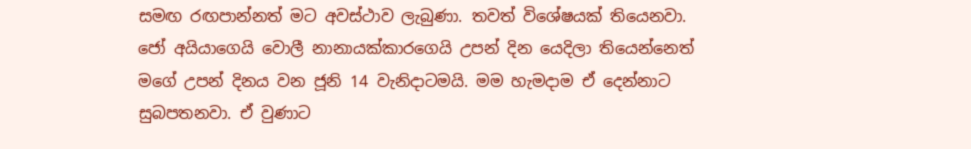සමඟ රඟපාන්නත් මට අවස්ථාව ලැබුණා. තවත් විශේෂයක් තියෙනවා. ජෝ අයියාගෙයි වොලී නානායක්කාරගෙයි උපන් දින යෙදිලා තියෙන්නෙත් මගේ උපන් දිනය වන ජූනි 14 වැනිදාටමයි. මම හැමදාම ඒ දෙන්නාට සුබපතනවා. ඒ වුණාට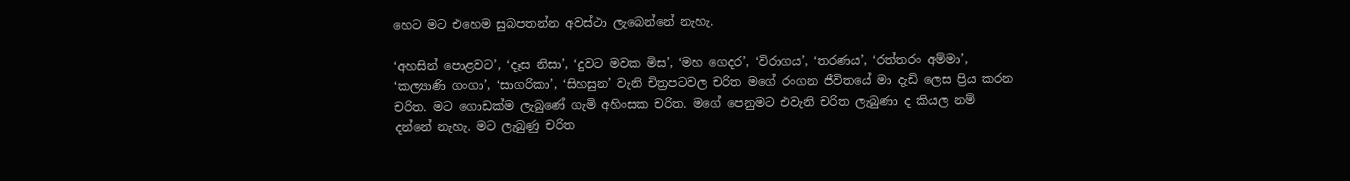හෙට මට එහෙම සුබපතන්න අවස්ථා ලැබෙන්නේ නැහැ.

‘අහසින් පොළවට’, ‘දෑස නිසා’, ‘දුවට මවක මිස’, ‘මහ ගෙදර’, ‘විරාගය’, ‘තරණය’, ‘රත්තරං අම්මා’, ‘කල්‍යාණි ගංගා’, ‘සාගරිකා’, ‘සිහසුන’ වැනි චිත්‍රපටවල චරිත මගේ රංගන ජීවිතයේ මා දැඩි ලෙස ප්‍රිය කරන චරිත. මට ගොඩක්ම ලැබුණේ ගැමි අහිංසක චරිත. මගේ පෙනුමට එවැනි චරිත ලැබුණා ද කියල නම් දන්නේ නැහැ. මට ලැබුණු චරිත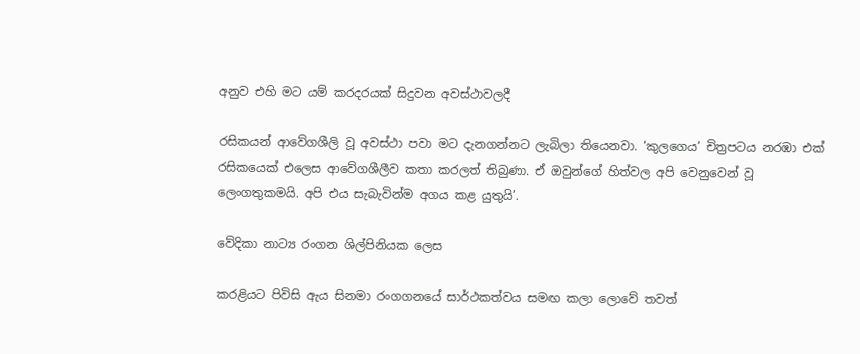අනුව එහි මට යම් කරදරයක් සිදුවන අවස්ථාවලදී

රසිකයන් ආවේගශීලි වූ අවස්ථා පවා මට දැනගන්නට ලැබිලා තියෙනවා. ‘කුලගෙය’ චිත්‍රපටය නරඹා එක් රසිකයෙක් එලෙස ආවේගශීලීව කතා කරලත් තිබුණා. ඒ ඔවුන්ගේ හිත්වල අපි වෙනුවෙන් වූ ලෙංගතුකමයි. අපි එය සැබැවින්ම අගය කළ යුතුයි’.

වේදිකා නාට්‍ය රංගන ශිල්පිනියක ලෙස

කරළියට පිවිසි ඇය සිනමා රංගගනයේ සාර්ථකත්වය සමඟ කලා ලොවේ තවත්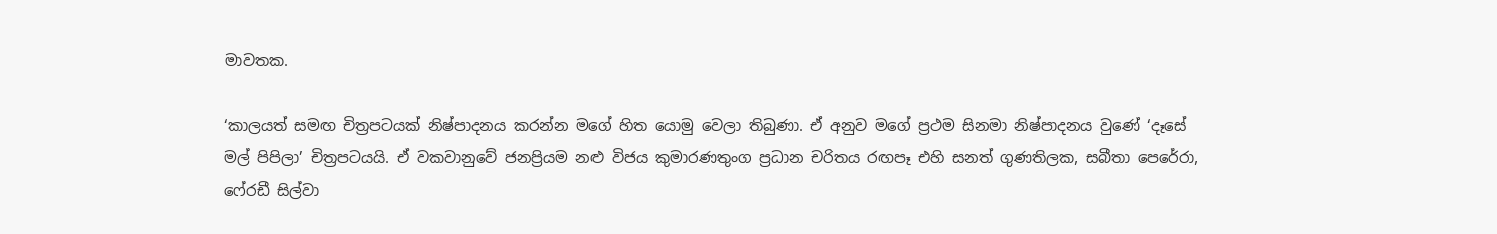මාවතක.

‘කාලයත් සමඟ චිත්‍රපටයක් නිෂ්පාදනය කරන්න මගේ හිත යොමු වෙලා තිබුණා. ඒ අනුව මගේ ප්‍රථම සිනමා නිෂ්පාදනය වුණේ ‘දෑසේ මල් පිපිලා’ චිත්‍රපටයයි. ඒ වකවානුවේ ජනප්‍රියම නළු විජය කුමාරණතුංග ප්‍රධාන චරිතය රඟපෑ එහි සනත් ගුණතිලක, සබීතා පෙරේරා, ෆේ‍රඩී සිල්වා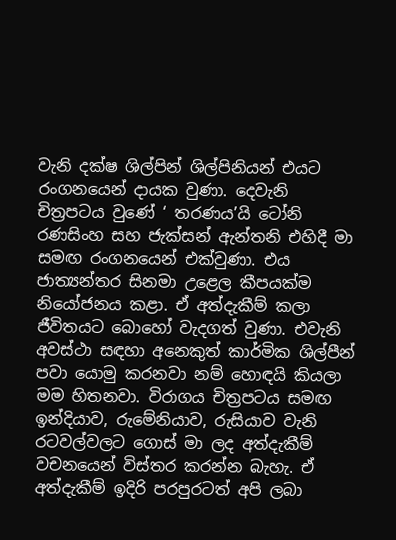වැනි දක්ෂ ශිල්පින් ශිල්පිනියන් එයට රංගනයෙන් දායක වුණා. දෙවැනි චිත්‍රපටය වුණේ ‘ තරණය’යි ටෝනි රණසිංහ සහ ජැක්සන් ඇන්තනි එහිදී මා සමඟ රංගනයෙන් එක්වුණා. එය ජාත්‍යන්තර සිනමා උළෙල කීපයක්ම නියෝජනය කළා. ඒ අත්දැකීම් කලා ජීවිතයට බොහෝ වැදගත් වුණා. එවැනි අවස්ථා සඳහා අනෙකුත් කාර්මික ශිල්පීන් පවා යොමු කරනවා නම් හොඳයි කියලා මම හිතනවා. විරාගය චිත්‍රපටය සමඟ ඉන්දියාව, රුමේනියාව, රුසියාව වැනි රටවල්වලට ගොස් මා ලද අත්දැකීම් වචනයෙන් විස්තර කරන්න බැහැ. ඒ අත්දැකීම් ඉදිරි පරපුරටත් අපි ලබා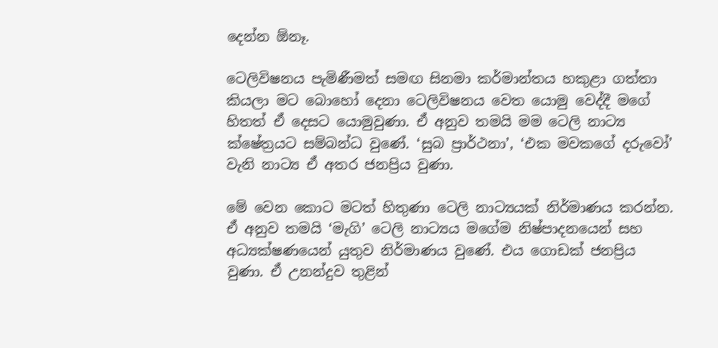දෙන්න ඕනෑ.

ටෙලිවිෂනය පැමිණීමත් සමඟ සිනමා කර්මාන්තය හකුළා ගත්තා කියලා මට බොහෝ දෙනා ටෙලිවිෂනය වෙත යොමු වෙද්දී මගේ හිතත් ඒ දෙසට යොමුවුණා. ඒ අනුව තමයි මම ටෙලි නාට්‍ය ක්ෂේත්‍රයට සම්බන්ධ වුණේ. ‘සුබ ප්‍රාර්ථනා’, ‘එක මවකගේ දරුවෝ’ වැනි නාට්‍ය ඒ අතර ජනප්‍රිය වුණා.

මේ වෙන කොට මටත් හිතුණා ටෙලි නාට්‍යයක් නිර්මාණය කරන්න. ඒ අනුව තමයි ‘මැගි’ ටෙලි නාට්‍යය මගේම නිෂ්පාදනයෙන් සහ අධ්‍යක්ෂණයෙන් යුතුව නිර්මාණය වුණේ. එය ගොඩක් ජනප්‍රිය වුණා. ඒ උනන්දුව තුළින්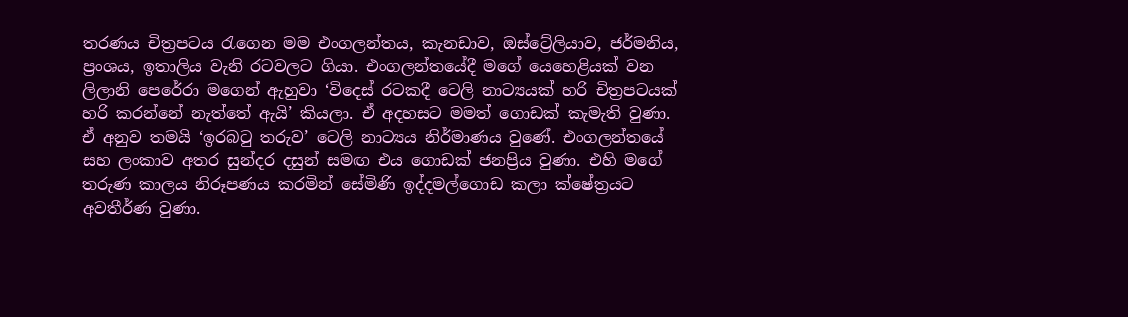තරණය චිත්‍රපටය රැගෙන මම එංගලන්තය, කැනඩාව, ඔස්ට්‍රේලියාව, ජර්මනිය, ප්‍රංශය, ඉතාලිය වැනි රටවලට ගියා. එංගලන්තයේදී මගේ යෙහෙළියක් වන ලිලානි පෙරේරා මගෙන් ඇහුවා ‘විදෙස් රටකදී ටෙලි නාට්‍යයක් හරි චිත්‍රපටයක් හරි කරන්නේ නැත්තේ ඇයි’ කියලා. ඒ අදහසට මමත් ගොඩක් කැමැති වුණා. ඒ අනුව තමයි ‘ඉරබටු තරුව’ ටෙලි නාට්‍යය නිර්මාණය වුණේ. එංගලන්තයේ සහ ලංකාව අතර සුන්දර දසුන් සමඟ එය ගොඩක් ජනප්‍රිය වුණා. එහි මගේ තරුණ කාලය නිරූපණය කරමින් සේමිණි ඉද්දමල්ගොඩ කලා ක්ෂේත්‍රයට අවතීර්ණ වුණා.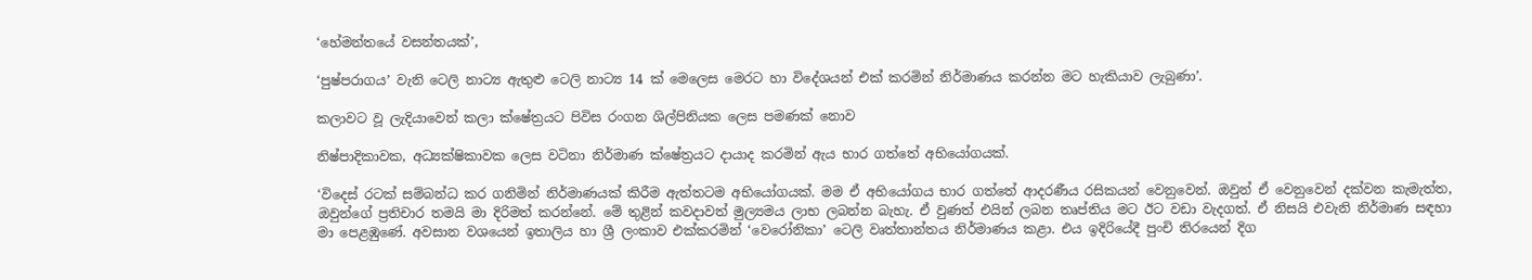‘හේමන්තයේ වසන්තයක්’,

‘පුෂ්පරාගය’ වැනි ටෙලි නාට්‍ය ඇතුළු ටෙලි නාට්‍ය 14 ක් මෙලෙස මෙරට හා විදේශයන් එක් කරමින් නිර්මාණය කරන්න මට හැකියාව ලැබුණා’.

කලාවට වූ ලැදියාවෙන් කලා ක්ෂේත්‍රයට පිවිස රංගන ශිල්පිනියක ලෙස පමණක් නොව

නිෂ්පාදිකාවක, අධ්‍යක්ෂිකාවක ලෙස වටිනා නිර්මාණ ක්ෂේත්‍රයට දායාද කරමින් ඇය භාර ගත්තේ අභියෝගයක්.

‘විදෙස් රටක් සම්බන්ධ කර ගනිමින් නිර්මාණයක් කිරීම ඇත්තටම අභියෝගයක්. මම ඒ අභියෝගය භාර ගත්තේ ආදරණීය රසිකයන් වෙනුවෙන්. ඔවුන් ඒ වෙනුවෙන් දක්වන කැමැත්ත, ඔවුන්ගේ ප්‍රතිචාර තමයි මා දිරිමත් කරන්නේ. මේ තුළින් කවදාවත් මුල්‍යමය ලාභ ලබන්න බැහැ. ඒ වුණත් එයින් ලබන තෘප්තිය මට ඊට වඩා වැදගත්. ඒ නිසයි එවැනි නිර්මාණ සඳහා මා පෙළඹුණේ. අවසාන වශයෙන් ඉතාලිය හා ශ්‍රී ලංකාව එක්කරමින් ‘වෙරෝනිකා’ ටෙලි වෘත්තාන්තය නිර්මාණය කළා. එය ඉදිරියේදී පුංචි තිරයෙන් දිග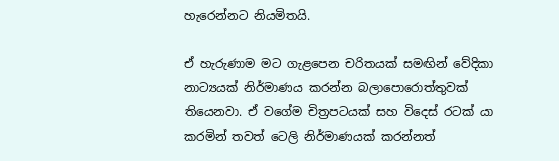හැරෙන්නට නියමිතයි.

ඒ හැරුණාම මට ගැළපෙන චරිතයක් සමඟින් වේදිකා නාට්‍යයක් නිර්මාණය කරන්න බලාපොරොත්තුවක් තියෙනවා. ඒ වගේම චිත්‍රපටයක් සහ විදෙස් රටක් යා කරමින් තවත් ටෙලි නිර්මාණයක් කරන්නත්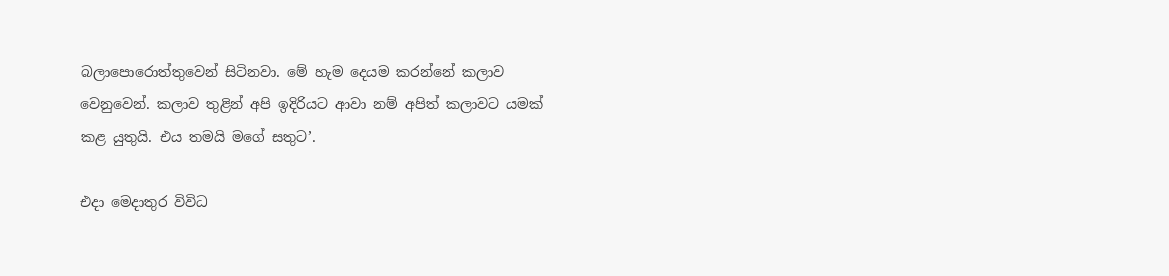බලාපොරොත්තුවෙන් සිටිනවා. මේ හැම දෙයම කරන්නේ කලාව වෙනුවෙන්. කලාව තුළින් අපි ඉදිරියට ආවා නම් අපිත් කලාවට යමක් කළ යුතුයි. එය තමයි මගේ සතුට’.

එදා මෙදාතුර විවිධ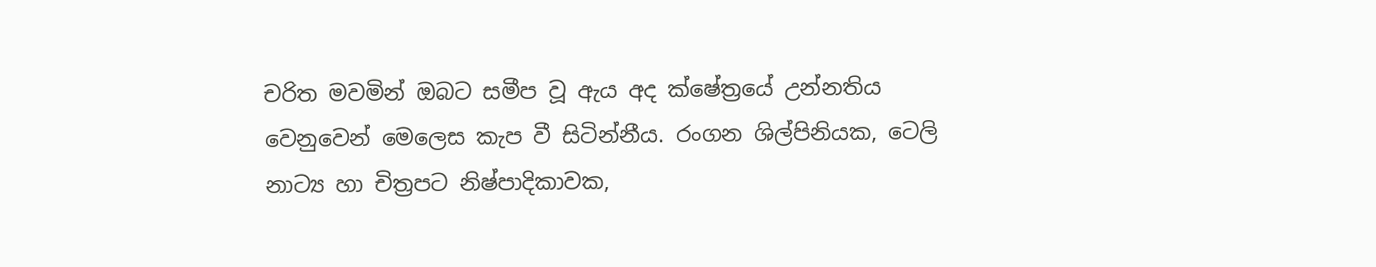චරිත මවමින් ඔබට සමීප වූ ඇය අද ක්ෂේත්‍රයේ උන්නතිය වෙනුවෙන් මෙලෙස කැප වී සිටින්නීය. රංගන ශිල්පිනියක, ටෙලි නාට්‍ය හා චිත්‍රපට නිෂ්පාදිකාවක,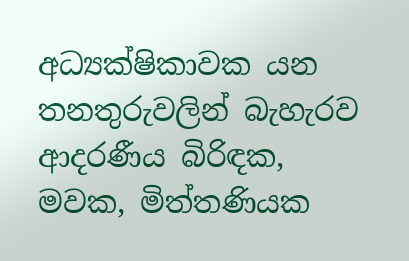අධ්‍යක්ෂිකාවක යන තනතුරුවලින් බැහැරව ආදරණීය බිරිඳක, මවක, මිත්තණියක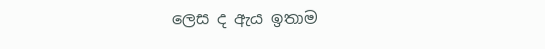ලෙස ද ඇය ඉතාම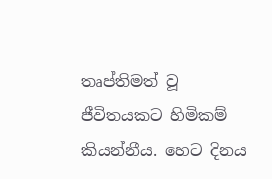තෘප්තිමත් වූ ජීවිතයකට හිමිකම් කියන්නීය. හෙට දිනය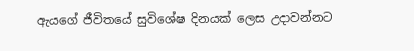ඇයගේ ජීවිතයේ සුවිශේෂ දිනයක් ලෙස උදාවන්නට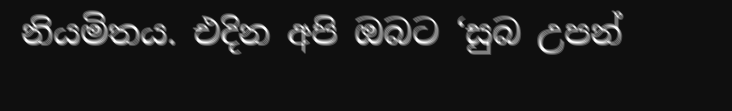නියමිතය. එදින අපි ඔබට ‘සුබ උපන්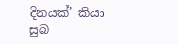දිනයක්’ කියා සුබ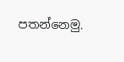පතන්නෙමු.